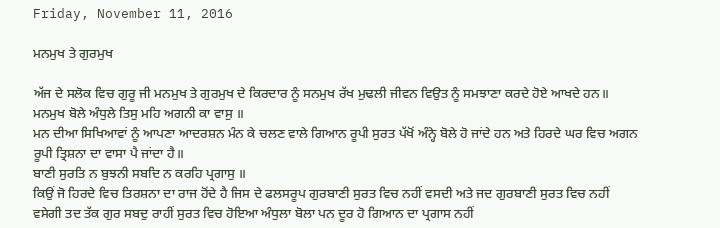Friday, November 11, 2016

ਮਨਮੁਖ ਤੇ ਗੁਰਮੁਖ

ਅੱਜ ਦੇ ਸਲੋਕ ਵਿਚ ਗੁਰੂ ਜੀ ਮਨਮੁਖ ਤੇ ਗੁਰਮੁਖ ਦੇ ਕਿਰਦਾਰ ਨੂੰ ਸਨਮੁਖ ਰੱਖ ਮੁਢਲੀ ਜੀਵਨ ਵਿਉਤ ਨੂੰ ਸਮਝਾਣਾ ਕਰਦੇ ਹੋਏ ਆਖਦੇ ਹਨ॥
ਮਨਮੁਖ ਬੋਲੇ ਅੰਧੁਲੇ ਤਿਸੁ ਮਹਿ ਅਗਨੀ ਕਾ ਵਾਸੁ ॥
ਮਨ ਦੀਆ ਸਿਖਿਆਵਾਂ ਨੂੰ ਆਪਣਾ ਆਦਰਸ਼ਨ ਮੰਨ ਕੇ ਚਲਣ ਵਾਲੇ ਗਿਆਨ ਰੂਪੀ ਸੁਰਤ ਪੱਖੋਂ ਅੰਨ੍ਹੇ ਬੋਲੇ ਹੋ ਜਾਂਦੇ ਹਨ ਅਤੇ ਹਿਰਦੇ ਘਰ ਵਿਚ ਅਗਨ ਰੂਪੀ ਤ੍ਰਿਸ਼ਨਾ ਦਾ ਵਾਸਾ ਪੈ ਜਾਂਦਾ ਹੈ॥
ਬਾਣੀ ਸੁਰਤਿ ਨ ਬੁਝਨੀ ਸਬਦਿ ਨ ਕਰਹਿ ਪ੍ਰਗਾਸੁ ॥
ਕਿਉਂ ਜੋ ਹਿਰਦੇ ਵਿਚ ਤਿਰਸ਼ਨਾ ਦਾ ਰਾਜ ਹੋਂਦੇ ਹੈ ਜਿਸ ਦੇ ਫਲਸਰੂਪ ਗੁਰਬਾਣੀ ਸੁਰਤ ਵਿਚ ਨਹੀਂ ਵਸਦੀ ਅਤੇ ਜਦ ਗੁਰਬਾਣੀ ਸੁਰਤ ਵਿਚ ਨਹੀਂ ਵਸੇਗੀ ਤਦ ਤੱਕ ਗੁਰ ਸਬਦੁ ਰਾਹੀਂ ਸੁਰਤ ਵਿਚ ਹੋਇਆ ਅੰਧੁਲਾ ਬੋਲਾ ਪਨ ਦੂਰ ਹੋ ਗਿਆਨ ਦਾ ਪ੍ਰਗਾਸ ਨਹੀਂ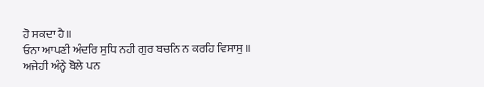ਹੋ ਸਕਦਾ ਹੈ॥
ਓਨਾ ਆਪਣੀ ਅੰਦਰਿ ਸੁਧਿ ਨਹੀ ਗੁਰ ਬਚਨਿ ਨ ਕਰਹਿ ਵਿਸਾਸੁ ॥
ਅਜੇਹੀ ਅੰਨ੍ਹੇ ਬੋਲੇ ਪਨ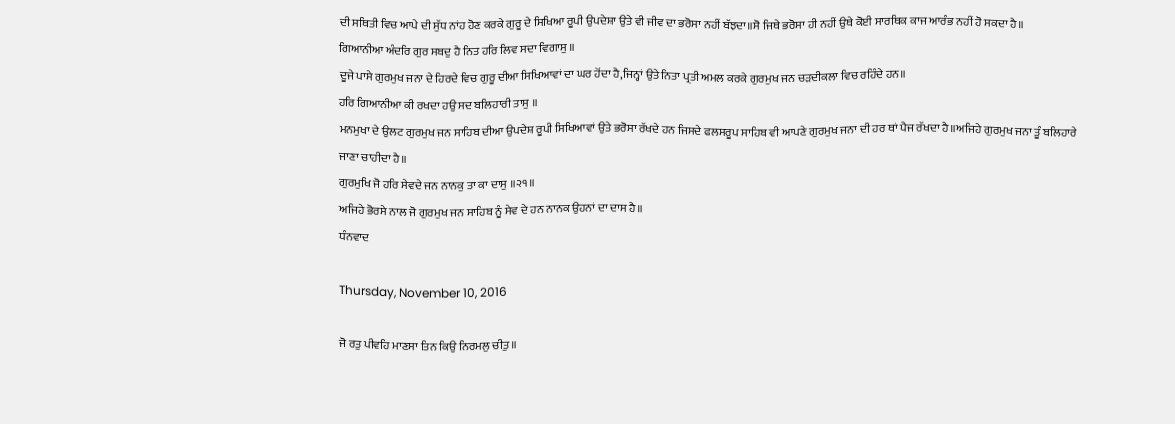ਦੀ ਸਥਿਤੀ ਵਿਚ ਆਪੇ ਦੀ ਸੁੱਧ ਨਾਂਹ ਹੋਣ ਕਰਕੇ ਗੁਰੂ ਦੇ ਸਿਖਿਆ ਰੂਪੀ ਉਪਦੇਸ਼ਾ ਉਤੇ ਵੀ ਜੀਵ ਦਾ ਭਰੋਸਾ ਨਹੀਂ ਬੱਝਦਾ॥ਸੋ ਜਿਥੇ ਭਰੋਸਾ ਹੀ ਨਹੀਂ ਉਥੇ ਕੋਈ ਸਾਰਥਿਕ ਕਾਜ ਆਰੰਭ ਨਹੀਂ ਹੋ ਸਕਦਾ ਹੈ॥
ਗਿਆਨੀਆ ਅੰਦਰਿ ਗੁਰ ਸਬਦੁ ਹੈ ਨਿਤ ਹਰਿ ਲਿਵ ਸਦਾ ਵਿਗਾਸੁ ॥
ਦੂਜੇ ਪਾਸੇ ਗੁਰਮੁਖ ਜਨਾ ਦੇ ਹਿਰਦੇ ਵਿਚ ਗੁਰੂ ਦੀਆ ਸਿਖਿਆਵਾਂ ਦਾ ਘਰ ਹੋਂਦਾ ਹੈ,ਜਿਨ੍ਹਾਂ ਉਤੇ ਨਿਤਾ ਪ੍ਰਤੀ ਅਮਲ ਕਰਕੇ ਗੁਰਮੁਖ ਜਨ ਚੜਦੀਕਲਾ ਵਿਚ ਰਹਿੰਦੇ ਹਨ॥
ਹਰਿ ਗਿਆਨੀਆ ਕੀ ਰਖਦਾ ਹਉ ਸਦ ਬਲਿਹਾਰੀ ਤਾਸੁ ॥
ਮਨਮੁਖਾ ਦੇ ਉਲਟ ਗੁਰਮੁਖ ਜਨ ਸਾਹਿਬ ਦੀਆ ਉਪਦੇਸ਼ ਰੂਪੀ ਸਿਖਿਆਵਾਂ ਉਤੇ ਭਰੋਸਾ ਰੱਖਦੇ ਹਨ ਜਿਸਦੇ ਫਲਸਰੂਪ ਸਾਹਿਬ ਵੀ ਆਪਣੇ ਗੁਰਮੁਖ ਜਨਾ ਦੀ ਹਰ ਥਾਂ ਪੈਜ ਰੱਖਦਾ ਹੈ॥ਅਜਿਹੇ ਗੁਰਮੁਖ ਜਨਾ ਤੂੰ ਬਲਿਹਾਰੇ ਜਾਣਾ ਚਾਹੀਦਾ ਹੈ॥
ਗੁਰਮੁਖਿ ਜੋ ਹਰਿ ਸੇਵਦੇ ਜਨ ਨਾਨਕੁ ਤਾ ਕਾ ਦਾਸੁ ॥੨੧॥
ਅਜਿਹੇ ਭੋਰਸੇ ਨਾਲ ਜੋ ਗੁਰਮੁਖ ਜਨ ਸਾਹਿਬ ਨੂੰ ਸੇਵ ਦੇ ਹਨ ਨਾਨਕ ਉਹਨਾਂ ਦਾ ਦਾਸ ਹੈ॥
ਧੰਨਵਾਦ

Thursday, November 10, 2016

ਜੋ ਰਤੁ ਪੀਵਹਿ ਮਾਣਸਾ ਤਿਨ ਕਿਉ ਨਿਰਮਲੁ ਚੀਤੁ ॥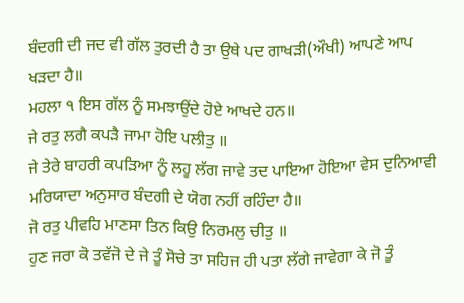ਬੰਦਗੀ ਦੀ ਜਦ ਵੀ ਗੱਲ ਤੁਰਦੀ ਹੈ ਤਾ ਉਥੇ ਪਦ ਗਾਖੜੀ(ਔਖੀ) ਆਪਣੇ ਆਪ ਖੜਦਾ ਹੈ॥
ਮਹਲਾ ੧ ਇਸ ਗੱਲ ਨੂੰ ਸਮਝਾਉਂਦੇ ਹੋਏ ਆਖਦੇ ਹਨ॥
ਜੇ ਰਤੁ ਲਗੈ ਕਪੜੈ ਜਾਮਾ ਹੋਇ ਪਲੀਤੁ ॥
ਜੇ ਤੇਰੇ ਬਾਹਰੀ ਕਪੜਿਆ ਨੂੰ ਲਹੂ ਲੱਗ ਜਾਵੇ ਤਦ ਪਾਇਆ ਹੋਇਆ ਵੇਸ ਦੁਨਿਆਵੀ ਮਰਿਯਾਦਾ ਅਨੁਸਾਰ ਬੰਦਗੀ ਦੇ ਯੋਗ ਨਹੀਂ ਰਹਿੰਦਾ ਹੈ॥
ਜੋ ਰਤੁ ਪੀਵਹਿ ਮਾਣਸਾ ਤਿਨ ਕਿਉ ਨਿਰਮਲੁ ਚੀਤੁ ॥
ਹੁਣ ਜਰਾ ਕੋ ਤਵੱਜੋ ਦੇ ਜੇ ਤੂੰ ਸੋਚੇ ਤਾ ਸਹਿਜ ਹੀ ਪਤਾ ਲੱਗੇ ਜਾਵੇਗਾ ਕੇ ਜੋ ਤੂੰ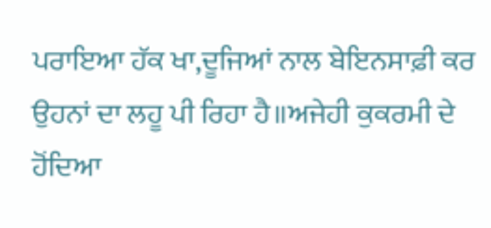ਪਰਾਇਆ ਹੱਕ ਖਾ,ਦੂਜਿਆਂ ਨਾਲ ਬੇਇਨਸਾਫ਼ੀ ਕਰ ਉਹਨਾਂ ਦਾ ਲਹੂ ਪੀ ਰਿਹਾ ਹੈ॥ਅਜੇਹੀ ਕੁਕਰਮੀ ਦੇ ਹੋਂਦਿਆ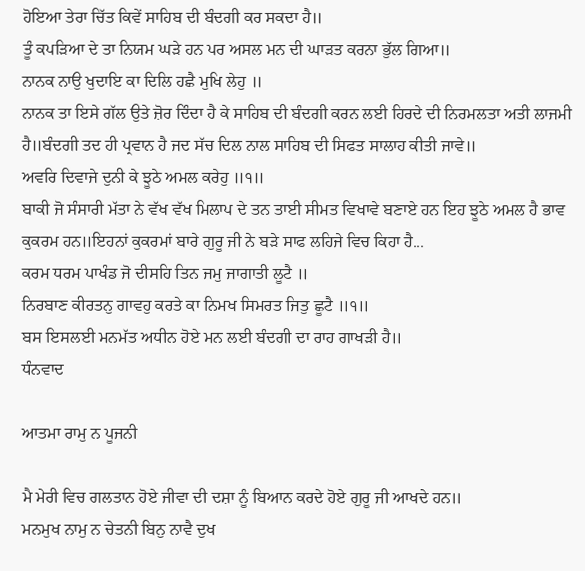ਹੋਇਆ ਤੇਰਾ ਚਿੱਤ ਕਿਵੇਂ ਸਾਹਿਬ ਦੀ ਬੰਦਗੀ ਕਰ ਸਕਦਾ ਹੈ॥
ਤੂੰ ਕਪੜਿਆ ਦੇ ਤਾ ਨਿਯਮ ਘੜੇ ਹਨ ਪਰ ਅਸਲ ਮਨ ਦੀ ਘਾੜਤ ਕਰਨਾ ਭੁੱਲ ਗਿਆ॥
ਨਾਨਕ ਨਾਉ ਖੁਦਾਇ ਕਾ ਦਿਲਿ ਹਛੈ ਮੁਖਿ ਲੇਹੁ ॥
ਨਾਨਕ ਤਾ ਇਸੇ ਗੱਲ ਉਤੇ ਜ਼ੋਰ ਦਿੰਦਾ ਹੈ ਕੇ ਸਾਹਿਬ ਦੀ ਬੰਦਗੀ ਕਰਨ ਲਈ ਹਿਰਦੇ ਦੀ ਨਿਰਮਲਤਾ ਅਤੀ ਲਾਜਮੀ ਹੈ॥ਬੰਦਗੀ ਤਦ ਹੀ ਪ੍ਰਵਾਨ ਹੈ ਜਦ ਸੱਚ ਦਿਲ ਨਾਲ ਸਾਹਿਬ ਦੀ ਸਿਫਤ ਸਾਲਾਹ ਕੀਤੀ ਜਾਵੇ॥
ਅਵਰਿ ਦਿਵਾਜੇ ਦੁਨੀ ਕੇ ਝੂਠੇ ਅਮਲ ਕਰੇਹੁ ॥੧॥
ਬਾਕੀ ਜੋ ਸੰਸਾਰੀ ਮੱਤਾ ਨੇ ਵੱਖ ਵੱਖ ਮਿਲਾਪ ਦੇ ਤਨ ਤਾਈ ਸੀਮਤ ਵਿਖਾਵੇ ਬਣਾਏ ਹਨ ਇਹ ਝੂਠੇ ਅਮਲ ਹੈ ਭਾਵ ਕੁਕਰਮ ਹਨ॥ਇਹਨਾਂ ਕੁਕਰਮਾਂ ਬਾਰੇ ਗੁਰੂ ਜੀ ਨੇ ਬੜੇ ਸਾਫ ਲਹਿਜੇ ਵਿਚ ਕਿਹਾ ਹੈ...
ਕਰਮ ਧਰਮ ਪਾਖੰਡ ਜੋ ਦੀਸਹਿ ਤਿਨ ਜਮੁ ਜਾਗਾਤੀ ਲੂਟੈ ॥
ਨਿਰਬਾਣ ਕੀਰਤਨੁ ਗਾਵਹੁ ਕਰਤੇ ਕਾ ਨਿਮਖ ਸਿਮਰਤ ਜਿਤੁ ਛੂਟੈ ॥੧॥
ਬਸ ਇਸਲਈ ਮਨਮੱਤ ਅਧੀਨ ਹੋਏ ਮਨ ਲਈ ਬੰਦਗੀ ਦਾ ਰਾਹ ਗਾਖੜੀ ਹੈ॥
ਧੰਨਵਾਦ

ਆਤਮਾ ਰਾਮੁ ਨ ਪੂਜਨੀ

ਮੈ ਮੇਰੀ ਵਿਚ ਗਲਤਾਨ ਹੋਏ ਜੀਵਾ ਦੀ ਦਸ਼ਾ ਨੂੰ ਬਿਆਨ ਕਰਦੇ ਹੋਏ ਗੁਰੂ ਜੀ ਆਖਦੇ ਹਨ॥
ਮਨਮੁਖ ਨਾਮੁ ਨ ਚੇਤਨੀ ਬਿਨੁ ਨਾਵੈ ਦੁਖ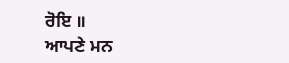ਰੋਇ ॥
ਆਪਣੇ ਮਨ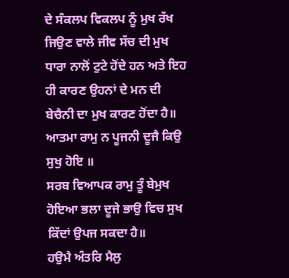ਦੇ ਸੰਕਲਪ ਵਿਕਲਪ ਨੂੰ ਮੁਖ ਰੱਖ ਜਿਉਣ ਵਾਲੇ ਜੀਵ ਸੱਚ ਦੀ ਮੁਖ ਧਾਰਾ ਨਾਲੋਂ ਟੁਟੇ ਹੋਂਦੇ ਹਨ ਅਤੇ ਇਹ ਹੀ ਕਾਰਣ ਉਹਨਾਂ ਦੇ ਮਨ ਦੀ ਬੇਚੈਨੀ ਦਾ ਮੁਖ ਕਾਰਣ ਹੋਂਦਾ ਹੈ॥
ਆਤਮਾ ਰਾਮੁ ਨ ਪੂਜਨੀ ਦੂਜੈ ਕਿਉ ਸੁਖੁ ਹੋਇ ॥
ਸਰਬ ਵਿਆਪਕ ਰਾਮੁ ਤੂੰ ਬੇਮੁਖ ਹੋਇਆ ਭਲਾ ਦੂਜੇ ਭਾਉ ਵਿਚ ਸੁਖ ਕਿੱਦਾਂ ਉਪਜ ਸਕਦਾ ਹੈ॥
ਹਉਮੈ ਅੰਤਰਿ ਮੈਲੁ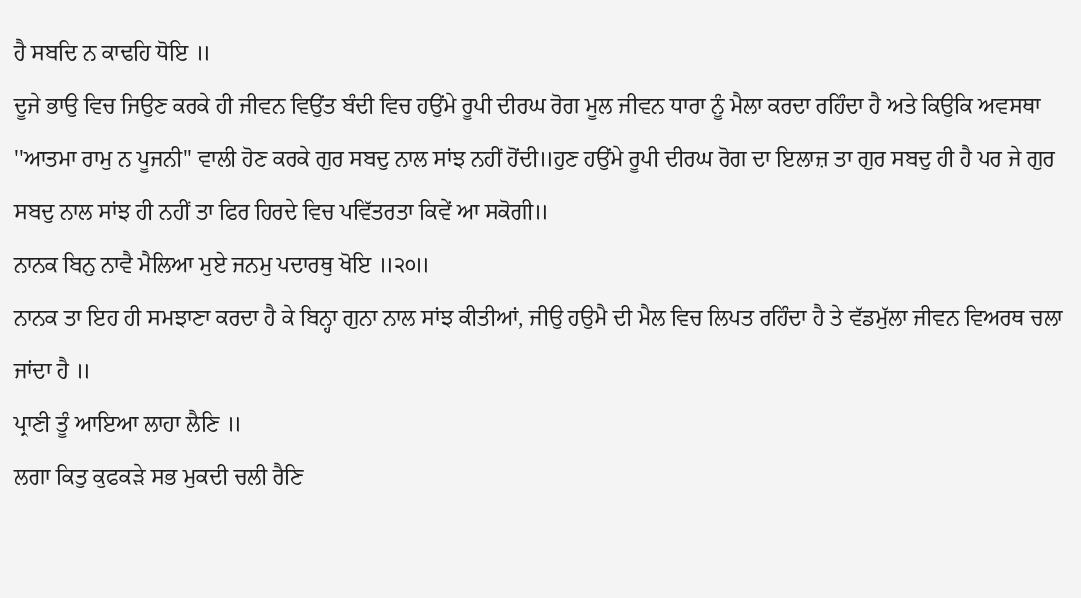ਹੈ ਸਬਦਿ ਨ ਕਾਢਹਿ ਧੋਇ ॥
ਦੂਜੇ ਭਾਉ ਵਿਚ ਜਿਉਣ ਕਰਕੇ ਹੀ ਜੀਵਨ ਵਿਉਂਤ ਬੰਦੀ ਵਿਚ ਹਉਂਮੇ ਰੂਪੀ ਦੀਰਘ ਰੋਗ ਮੂਲ ਜੀਵਨ ਧਾਰਾ ਨੂੰ ਮੈਲਾ ਕਰਦਾ ਰਹਿੰਦਾ ਹੈ ਅਤੇ ਕਿਉਕਿ ਅਵਸਥਾ ''ਆਤਮਾ ਰਾਮੁ ਨ ਪੂਜਨੀ'' ਵਾਲੀ ਹੋਣ ਕਰਕੇ ਗੁਰ ਸਬਦੁ ਨਾਲ ਸਾਂਝ ਨਹੀਂ ਹੋਂਦੀ॥ਹੁਣ ਹਉਂਮੇ ਰੂਪੀ ਦੀਰਘ ਰੋਗ ਦਾ ਇਲਾਜ਼ ਤਾ ਗੁਰ ਸਬਦੁ ਹੀ ਹੈ ਪਰ ਜੇ ਗੁਰ ਸਬਦੁ ਨਾਲ ਸਾਂਝ ਹੀ ਨਹੀਂ ਤਾ ਫਿਰ ਹਿਰਦੇ ਵਿਚ ਪਵਿੱਤਰਤਾ ਕਿਵੇਂ ਆ ਸਕੋਗੀ॥
ਨਾਨਕ ਬਿਨੁ ਨਾਵੈ ਮੈਲਿਆ ਮੁਏ ਜਨਮੁ ਪਦਾਰਥੁ ਖੋਇ ॥੨੦॥
ਨਾਨਕ ਤਾ ਇਹ ਹੀ ਸਮਝਾਣਾ ਕਰਦਾ ਹੈ ਕੇ ਬਿਨ੍ਹਾ ਗੁਨਾ ਨਾਲ ਸਾਂਝ ਕੀਤੀਆਂ, ਜੀਉ ਹਉਮੈ ਦੀ ਮੈਲ ਵਿਚ ਲਿਪਤ ਰਹਿੰਦਾ ਹੈ ਤੇ ਵੱਡਮੁੱਲਾ ਜੀਵਨ ਵਿਅਰਥ ਚਲਾ ਜਾਂਦਾ ਹੈ ॥
ਪ੍ਰਾਣੀ ਤੂੰ ਆਇਆ ਲਾਹਾ ਲੈਣਿ ॥
ਲਗਾ ਕਿਤੁ ਕੁਫਕੜੇ ਸਭ ਮੁਕਦੀ ਚਲੀ ਰੈਣਿ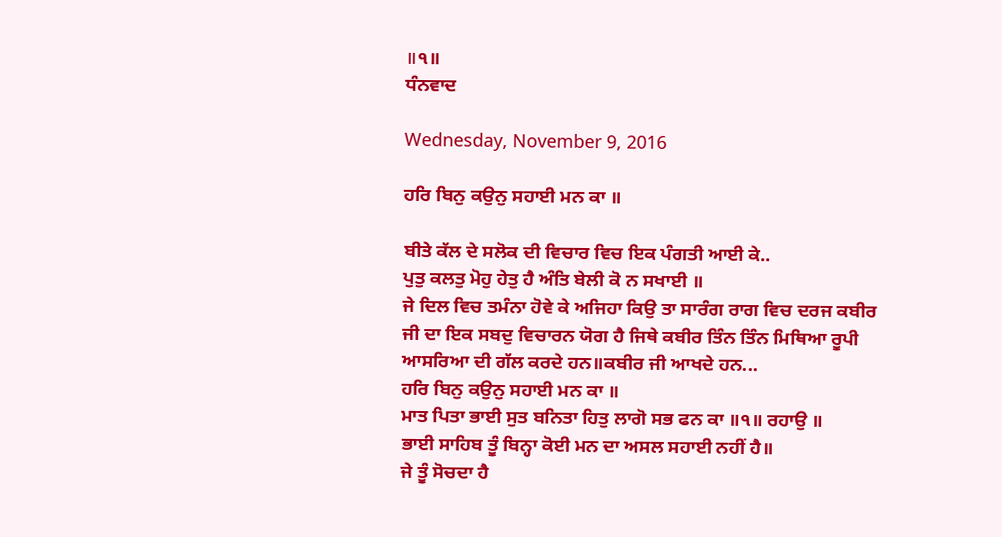॥੧॥
ਧੰਨਵਾਦ

Wednesday, November 9, 2016

ਹਰਿ ਬਿਨੁ ਕਉਨੁ ਸਹਾਈ ਮਨ ਕਾ ॥

ਬੀਤੇ ਕੱਲ ਦੇ ਸਲੋਕ ਦੀ ਵਿਚਾਰ ਵਿਚ ਇਕ ਪੰਗਤੀ ਆਈ ਕੇ..
ਪੁਤੁ ਕਲਤੁ ਮੋਹੁ ਹੇਤੁ ਹੈ ਅੰਤਿ ਬੇਲੀ ਕੋ ਨ ਸਖਾਈ ॥
ਜੇ ਦਿਲ ਵਿਚ ਤਮੰਨਾ ਹੋਵੇ ਕੇ ਅਜਿਹਾ ਕਿਉ ਤਾ ਸਾਰੰਗ ਰਾਗ ਵਿਚ ਦਰਜ ਕਬੀਰ ਜੀ ਦਾ ਇਕ ਸਬਦੁ ਵਿਚਾਰਨ ਯੋਗ ਹੈ ਜਿਥੇ ਕਬੀਰ ਤਿੰਨ ਤਿੰਨ ਮਿਥਿਆ ਰੂਪੀ ਆਸਰਿਆ ਦੀ ਗੱਲ ਕਰਦੇ ਹਨ॥ਕਬੀਰ ਜੀ ਆਖਦੇ ਹਨ...
ਹਰਿ ਬਿਨੁ ਕਉਨੁ ਸਹਾਈ ਮਨ ਕਾ ॥
ਮਾਤ ਪਿਤਾ ਭਾਈ ਸੁਤ ਬਨਿਤਾ ਹਿਤੁ ਲਾਗੋ ਸਭ ਫਨ ਕਾ ॥੧॥ ਰਹਾਉ ॥
ਭਾਈ ਸਾਹਿਬ ਤੂੰ ਬਿਨ੍ਹਾ ਕੋਈ ਮਨ ਦਾ ਅਸਲ ਸਹਾਈ ਨਹੀਂ ਹੈ॥
ਜੇ ਤੂੰ ਸੋਚਦਾ ਹੈ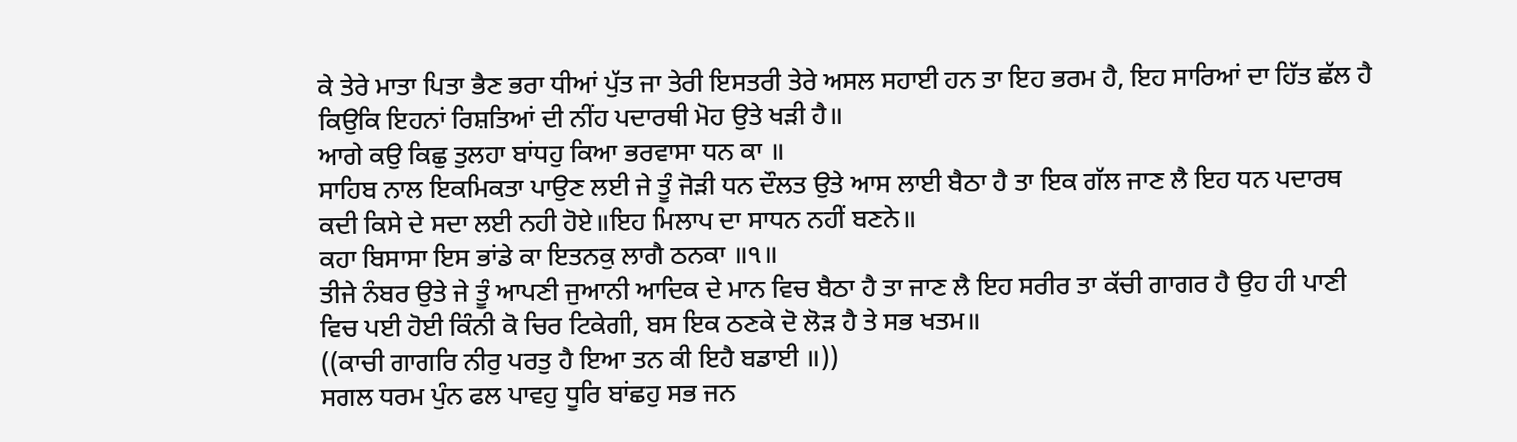ਕੇ ਤੇਰੇ ਮਾਤਾ ਪਿਤਾ ਭੈਣ ਭਰਾ ਧੀਆਂ ਪੁੱਤ ਜਾ ਤੇਰੀ ਇਸਤਰੀ ਤੇਰੇ ਅਸਲ ਸਹਾਈ ਹਨ ਤਾ ਇਹ ਭਰਮ ਹੈ, ਇਹ ਸਾਰਿਆਂ ਦਾ ਹਿੱਤ ਛੱਲ ਹੈ ਕਿਉਕਿ ਇਹਨਾਂ ਰਿਸ਼ਤਿਆਂ ਦੀ ਨੀਂਹ ਪਦਾਰਥੀ ਮੋਹ ਉਤੇ ਖੜੀ ਹੈ॥
ਆਗੇ ਕਉ ਕਿਛੁ ਤੁਲਹਾ ਬਾਂਧਹੁ ਕਿਆ ਭਰਵਾਸਾ ਧਨ ਕਾ ॥
ਸਾਹਿਬ ਨਾਲ ਇਕਮਿਕਤਾ ਪਾਉਣ ਲਈ ਜੇ ਤੂੰ ਜੋੜੀ ਧਨ ਦੌਲਤ ਉਤੇ ਆਸ ਲਾਈ ਬੈਠਾ ਹੈ ਤਾ ਇਕ ਗੱਲ ਜਾਣ ਲੈ ਇਹ ਧਨ ਪਦਾਰਥ ਕਦੀ ਕਿਸੇ ਦੇ ਸਦਾ ਲਈ ਨਹੀ ਹੋਏ॥ਇਹ ਮਿਲਾਪ ਦਾ ਸਾਧਨ ਨਹੀਂ ਬਣਨੇ॥
ਕਹਾ ਬਿਸਾਸਾ ਇਸ ਭਾਂਡੇ ਕਾ ਇਤਨਕੁ ਲਾਗੈ ਠਨਕਾ ॥੧॥
ਤੀਜੇ ਨੰਬਰ ਉਤੇ ਜੇ ਤੂੰ ਆਪਣੀ ਜੁਆਨੀ ਆਦਿਕ ਦੇ ਮਾਨ ਵਿਚ ਬੈਠਾ ਹੈ ਤਾ ਜਾਣ ਲੈ ਇਹ ਸਰੀਰ ਤਾ ਕੱਚੀ ਗਾਗਰ ਹੈ ਉਹ ਹੀ ਪਾਣੀ ਵਿਚ ਪਈ ਹੋਈ ਕਿੰਨੀ ਕੋ ਚਿਰ ਟਿਕੇਗੀ, ਬਸ ਇਕ ਠਣਕੇ ਦੋ ਲੋੜ ਹੈ ਤੇ ਸਭ ਖਤਮ॥
((ਕਾਚੀ ਗਾਗਰਿ ਨੀਰੁ ਪਰਤੁ ਹੈ ਇਆ ਤਨ ਕੀ ਇਹੈ ਬਡਾਈ ॥))
ਸਗਲ ਧਰਮ ਪੁੰਨ ਫਲ ਪਾਵਹੁ ਧੂਰਿ ਬਾਂਛਹੁ ਸਭ ਜਨ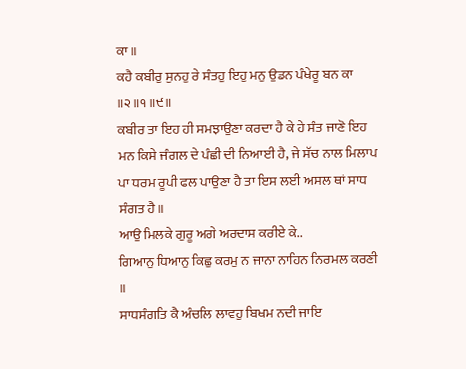ਕਾ ॥
ਕਹੈ ਕਬੀਰੁ ਸੁਨਹੁ ਰੇ ਸੰਤਹੁ ਇਹੁ ਮਨੁ ਉਡਨ ਪੰਖੇਰੂ ਬਨ ਕਾ ॥੨॥੧॥੯॥
ਕਬੀਰ ਤਾ ਇਹ ਹੀ ਸਮਝਾਉਣਾ ਕਰਦਾ ਹੈ ਕੇ ਹੇ ਸੰਤ ਜਾਣੋ ਇਹ ਮਨ ਕਿਸੇ ਜੰਗਲ ਦੇ ਪੰਛੀ ਦੀ ਨਿਆਈ ਹੈ, ਜੇ ਸੱਚ ਨਾਲ ਮਿਲਾਪ ਪਾ ਧਰਮ ਰੂਪੀ ਫਲ ਪਾਉਣਾ ਹੈ ਤਾ ਇਸ ਲਈ ਅਸਲ ਥਾਂ ਸਾਧ ਸੰਗਤ ਹੈ॥
ਆਉ ਮਿਲਕੇ ਗੁਰੂ ਅਗੇ ਅਰਦਾਸ ਕਰੀਏ ਕੇ..
ਗਿਆਨੁ ਧਿਆਨੁ ਕਿਛੁ ਕਰਮੁ ਨ ਜਾਨਾ ਨਾਹਿਨ ਨਿਰਮਲ ਕਰਣੀ ॥
ਸਾਧਸੰਗਤਿ ਕੈ ਅੰਚਲਿ ਲਾਵਹੁ ਬਿਖਮ ਨਦੀ ਜਾਇ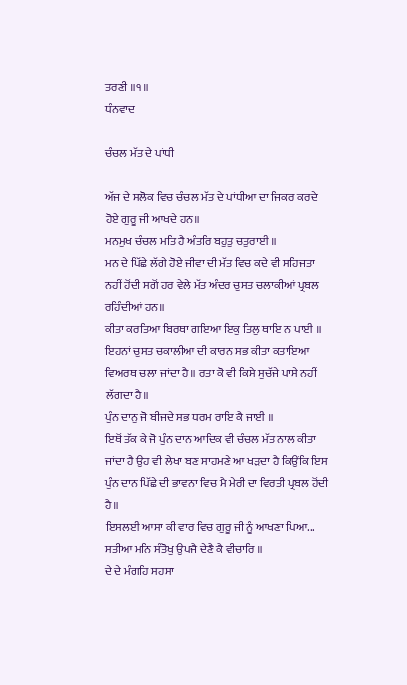ਤਰਣੀ ॥੧॥
ਧੰਨਵਾਦ

ਚੰਚਲ ਮੱਤ ਦੇ ਪਾਂਧੀ

ਅੱਜ ਦੇ ਸਲੋਕ ਵਿਚ ਚੰਚਲ ਮੱਤ ਦੇ ਪਾਂਧੀਆ ਦਾ ਜਿਕਰ ਕਰਦੇ ਹੋਏ ਗੁਰੂ ਜੀ ਆਖਦੇ ਹਨ॥
ਮਨਮੁਖ ਚੰਚਲ ਮਤਿ ਹੈ ਅੰਤਰਿ ਬਹੁਤੁ ਚਤੁਰਾਈ ॥
ਮਨ ਦੇ ਪਿੱਛੇ ਲੱਗੇ ਹੋਏ ਜੀਵਾ ਦੀ ਮੱਤ ਵਿਚ ਕਦੇ ਵੀ ਸਹਿਜਤਾ ਨਹੀਂ ਹੋਂਦੀ ਸਗੋਂ ਹਰ ਵੇਲੇ ਮੱਤ ਅੰਦਰ ਚੁਸਤ ਚਲਾਕੀਆਂ ਪ੍ਰਬਲ ਰਹਿੰਦੀਆਂ ਹਨ॥
ਕੀਤਾ ਕਰਤਿਆ ਬਿਰਥਾ ਗਇਆ ਇਕੁ ਤਿਲੁ ਥਾਇ ਨ ਪਾਈ ॥
ਇਹਨਾਂ ਚੁਸਤ ਚਕਾਲੀਆ ਦੀ ਕਾਰਨ ਸਭ ਕੀਤਾ ਕਤਾਇਆ ਵਿਅਰਥ ਚਲਾ ਜਾਂਦਾ ਹੈ॥ ਰਤਾ ਕੋ ਵੀ ਕਿਸੇ ਸੁਚੱਜੇ ਪਾਸੇ ਨਹੀਂ ਲੱਗਦਾ ਹੈ॥
ਪੁੰਨ ਦਾਨੁ ਜੋ ਬੀਜਦੇ ਸਭ ਧਰਮ ਰਾਇ ਕੈ ਜਾਈ ॥
ਇਥੋਂ ਤੱਕ ਕੇ ਜੋ ਪੁੰਨ ਦਾਨ ਆਦਿਕ ਵੀ ਚੰਚਲ ਮੱਤ ਨਾਲ ਕੀਤਾ ਜਾਂਦਾ ਹੈ ਉਹ ਵੀ ਲੇਖਾ ਬਣ ਸਾਹਮਣੇ ਆ ਖੜਦਾ ਹੈ ਕਿਉਂਕਿ ਇਸ ਪੁੰਨ ਦਾਨ ਪਿੱਛੇ ਦੀ ਭਾਵਨਾ ਵਿਚ ਮੈ ਮੇਰੀ ਦਾ ਵਿਰਤੀ ਪ੍ਰਬਲ ਹੋਂਦੀ ਹੈ॥
ਇਸਲਈ ਆਸਾ ਕੀ ਵਾਰ ਵਿਚ ਗੁਰੂ ਜੀ ਨੂੰ ਆਖਣਾ ਪਿਆ...
ਸਤੀਆ ਮਨਿ ਸੰਤੋਖੁ ਉਪਜੈ ਦੇਣੈ ਕੈ ਵੀਚਾਰਿ ॥
ਦੇ ਦੇ ਮੰਗਹਿ ਸਹਸਾ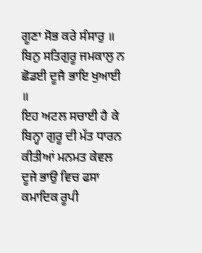ਗੂਣਾ ਸੋਭ ਕਰੇ ਸੰਸਾਰੁ ॥
ਬਿਨੁ ਸਤਿਗੁਰੂ ਜਮਕਾਲੁ ਨ ਛੋਡਈ ਦੂਜੈ ਭਾਇ ਖੁਆਈ ॥
ਇਹ ਅਟਲ ਸਚਾਈ ਹੈ ਕੇ ਬਿਨ੍ਹਾ ਗੁਰੂ ਦੀ ਮੱਤ ਧਾਰਨ ਕੀਤੀਆਂ ਮਨਮਤ ਕੇਵਲ ਦੂਜੇ ਭਾਉ ਵਿਚ ਫਸਾ ਕਮਾਦਿਕ ਰੂਪੀ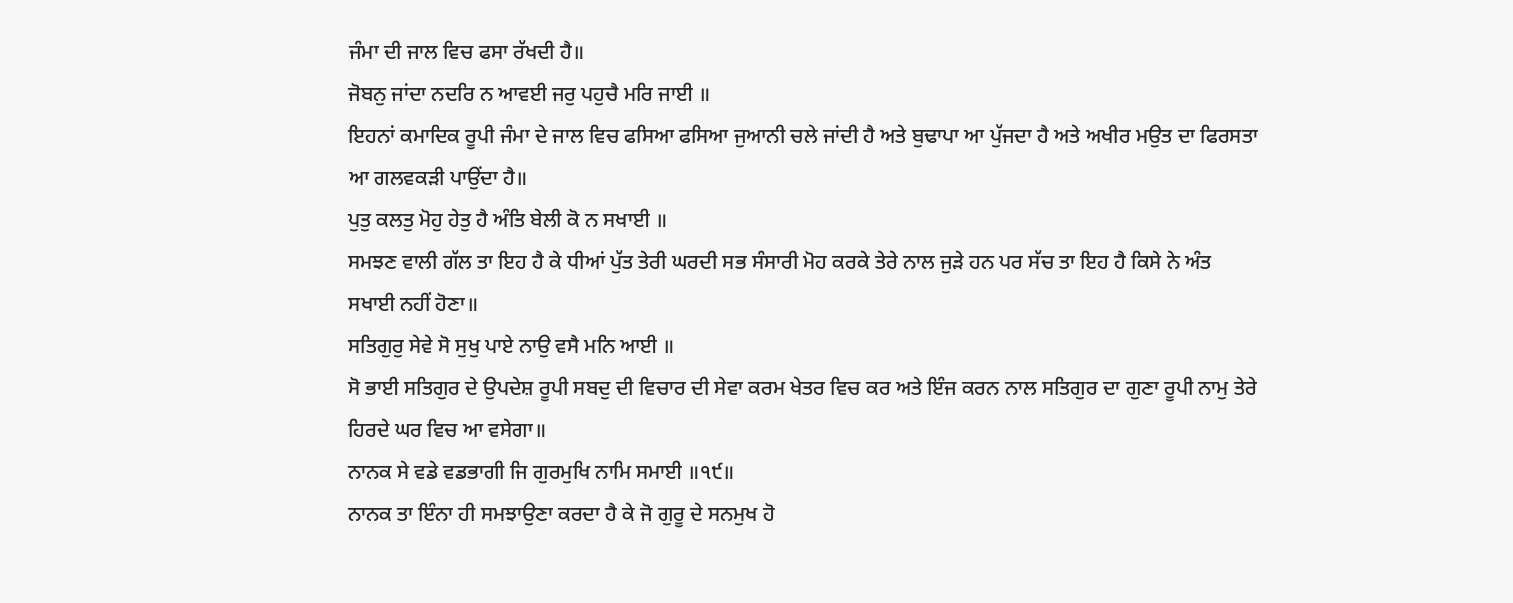ਜੰਮਾ ਦੀ ਜਾਲ ਵਿਚ ਫਸਾ ਰੱਖਦੀ ਹੈ॥
ਜੋਬਨੁ ਜਾਂਦਾ ਨਦਰਿ ਨ ਆਵਈ ਜਰੁ ਪਹੁਚੈ ਮਰਿ ਜਾਈ ॥
ਇਹਨਾਂ ਕਮਾਦਿਕ ਰੂਪੀ ਜੰਮਾ ਦੇ ਜਾਲ ਵਿਚ ਫਸਿਆ ਫਸਿਆ ਜੁਆਨੀ ਚਲੇ ਜਾਂਦੀ ਹੈ ਅਤੇ ਬੁਢਾਪਾ ਆ ਪੁੱਜਦਾ ਹੈ ਅਤੇ ਅਖੀਰ ਮਉਤ ਦਾ ਫਿਰਸਤਾ ਆ ਗਲਵਕੜੀ ਪਾਉਂਦਾ ਹੈ॥
ਪੁਤੁ ਕਲਤੁ ਮੋਹੁ ਹੇਤੁ ਹੈ ਅੰਤਿ ਬੇਲੀ ਕੋ ਨ ਸਖਾਈ ॥
ਸਮਝਣ ਵਾਲੀ ਗੱਲ ਤਾ ਇਹ ਹੈ ਕੇ ਧੀਆਂ ਪੁੱਤ ਤੇਰੀ ਘਰਦੀ ਸਭ ਸੰਸਾਰੀ ਮੋਹ ਕਰਕੇ ਤੇਰੇ ਨਾਲ ਜੁੜੇ ਹਨ ਪਰ ਸੱਚ ਤਾ ਇਹ ਹੈ ਕਿਸੇ ਨੇ ਅੰਤ ਸਖਾਈ ਨਹੀਂ ਹੋਣਾ॥
ਸਤਿਗੁਰੁ ਸੇਵੇ ਸੋ ਸੁਖੁ ਪਾਏ ਨਾਉ ਵਸੈ ਮਨਿ ਆਈ ॥
ਸੋ ਭਾਈ ਸਤਿਗੁਰ ਦੇ ਉਪਦੇਸ਼ ਰੂਪੀ ਸਬਦੁ ਦੀ ਵਿਚਾਰ ਦੀ ਸੇਵਾ ਕਰਮ ਖੇਤਰ ਵਿਚ ਕਰ ਅਤੇ ਇੰਜ ਕਰਨ ਨਾਲ ਸਤਿਗੁਰ ਦਾ ਗੁਣਾ ਰੂਪੀ ਨਾਮੁ ਤੇਰੇ ਹਿਰਦੇ ਘਰ ਵਿਚ ਆ ਵਸੇਗਾ॥
ਨਾਨਕ ਸੇ ਵਡੇ ਵਡਭਾਗੀ ਜਿ ਗੁਰਮੁਖਿ ਨਾਮਿ ਸਮਾਈ ॥੧੯॥
ਨਾਨਕ ਤਾ ਇੰਨਾ ਹੀ ਸਮਝਾਉਣਾ ਕਰਦਾ ਹੈ ਕੇ ਜੋ ਗੁਰੂ ਦੇ ਸਨਮੁਖ ਹੋ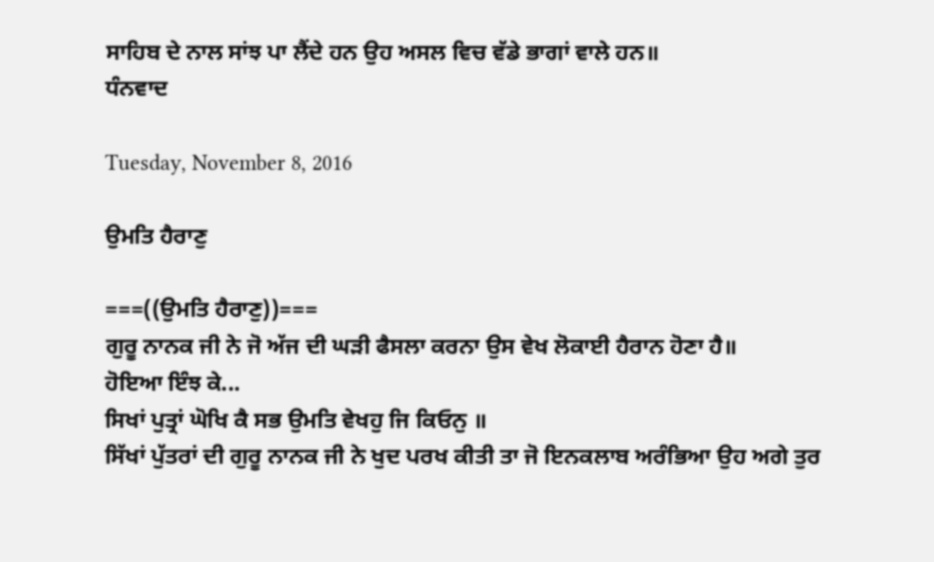ਸਾਹਿਬ ਦੇ ਨਾਲ ਸਾਂਝ ਪਾ ਲੈਂਦੇ ਹਨ ਉਹ ਅਸਲ ਵਿਚ ਵੱਡੇ ਭਾਗਾਂ ਵਾਲੇ ਹਨ॥
ਧੰਨਵਾਦ

Tuesday, November 8, 2016

ਉਮਤਿ ਹੈਰਾਣੁ

===((ਉਮਤਿ ਹੈਰਾਣੁ))===
ਗੁਰੂ ਨਾਨਕ ਜੀ ਨੇ ਜੋ ਅੱਜ ਦੀ ਘੜੀ ਫੈਸਲਾ ਕਰਨਾ ਉਸ ਵੇਖ ਲੋਕਾਈ ਹੈਰਾਨ ਹੋਣਾ ਹੈ॥
ਹੋਇਆ ਇੰਝ ਕੇ...
ਸਿਖਾਂ ਪੁਤ੍ਰਾਂ ਘੋਖਿ ਕੈ ਸਭ ਉਮਤਿ ਵੇਖਹੁ ਜਿ ਕਿਓਨੁ ॥
ਸਿੱਖਾਂ ਪੁੱਤਰਾਂ ਦੀ ਗੁਰੂ ਨਾਨਕ ਜੀ ਨੇ ਖੁਦ ਪਰਖ ਕੀਤੀ ਤਾ ਜੋ ਇਨਕਲਾਬ ਅਰੰਭਿਆ ਉਹ ਅਗੇ ਤੁਰ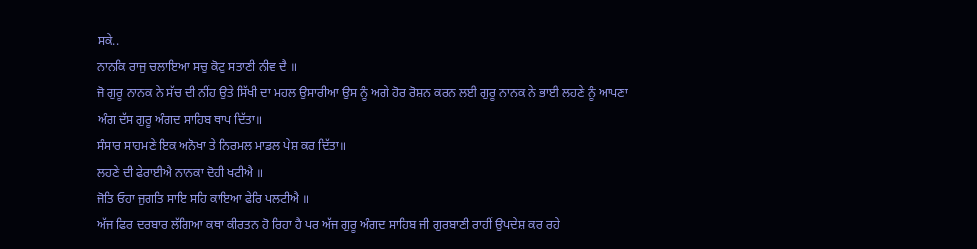ਸਕੇ..
ਨਾਨਕਿ ਰਾਜੁ ਚਲਾਇਆ ਸਚੁ ਕੋਟੁ ਸਤਾਣੀ ਨੀਵ ਦੈ ॥
ਜੋ ਗੁਰੂ ਨਾਨਕ ਨੇ ਸੱਚ ਦੀ ਨੀਂਹ ਉਤੇ ਸਿੱਖੀ ਦਾ ਮਹਲ ਉਸਾਰੀਆ ਉਸ ਨੂੰ ਅਗੇ ਹੋਰ ਰੋਸ਼ਨ ਕਰਨ ਲਈ ਗੁਰੂ ਨਾਨਕ ਨੇ ਭਾਈ ਲਹਣੇ ਨੂੰ ਆਪਣਾ ਅੰਗ ਦੱਸ ਗੁਰੂ ਅੰਗਦ ਸਾਹਿਬ ਥਾਪ ਦਿੱਤਾ॥
ਸੰਸਾਰ ਸਾਹਮਣੇ ਇਕ ਅਨੋਖਾ ਤੇ ਨਿਰਮਲ ਮਾਡਲ ਪੇਸ਼ ਕਰ ਦਿੱਤਾ॥
ਲਹਣੇ ਦੀ ਫੇਰਾਈਐ ਨਾਨਕਾ ਦੋਹੀ ਖਟੀਐ ॥
ਜੋਤਿ ਓਹਾ ਜੁਗਤਿ ਸਾਇ ਸਹਿ ਕਾਇਆ ਫੇਰਿ ਪਲਟੀਐ ॥
ਅੱਜ ਫਿਰ ਦਰਬਾਰ ਲੱਗਿਆ ਕਥਾ ਕੀਰਤਨ ਹੋ ਰਿਹਾ ਹੈ ਪਰ ਅੱਜ ਗੁਰੂ ਅੰਗਦ ਸਾਹਿਬ ਜੀ ਗੁਰਬਾਣੀ ਰਾਹੀਂ ਉਪਦੇਸ਼ ਕਰ ਰਹੇ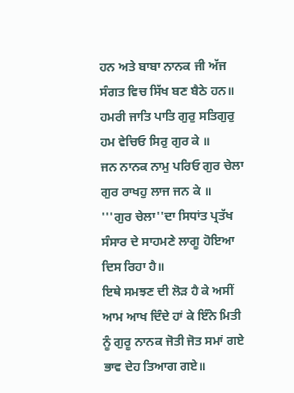ਹਨ ਅਤੇ ਬਾਬਾ ਨਾਨਕ ਜੀ ਅੱਜ ਸੰਗਤ ਵਿਚ ਸਿੱਖ ਬਣ ਬੈਠੇ ਹਨ॥
ਹਮਰੀ ਜਾਤਿ ਪਾਤਿ ਗੁਰੁ ਸਤਿਗੁਰੁ ਹਮ ਵੇਚਿਓ ਸਿਰੁ ਗੁਰ ਕੇ ॥
ਜਨ ਨਾਨਕ ਨਾਮੁ ਪਰਿਓ ਗੁਰ ਚੇਲਾ ਗੁਰ ਰਾਖਹੁ ਲਾਜ ਜਨ ਕੇ ॥
'''ਗੁਰ ਚੇਲਾ''ਦਾ ਸਿਧਾਂਤ ਪ੍ਰਤੱਖ ਸੰਸਾਰ ਦੇ ਸਾਹਮਣੇ ਲਾਗੂ ਹੋਇਆ ਦਿਸ ਰਿਹਾ ਹੈ॥
ਇਥੇ ਸਮਝਣ ਦੀ ਲੋੜ ਹੈ ਕੇ ਅਸੀਂ ਆਮ ਆਖ ਦਿੰਦੇ ਹਾਂ ਕੇ ਇੰਨੇ ਮਿਤੀ ਨੂੰ ਗੁਰੂ ਨਾਨਕ ਜੋਤੀ ਜੋਤ ਸਮਾਂ ਗਏ ਭਾਵ ਦੇਹ ਤਿਆਗ ਗਏ॥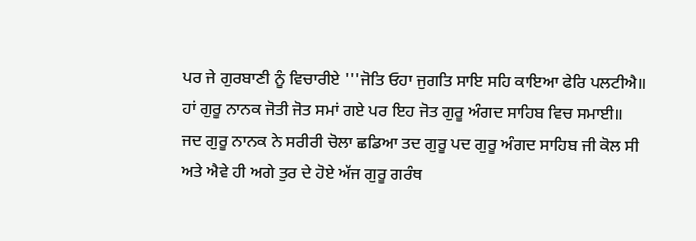ਪਰ ਜੇ ਗੁਰਬਾਣੀ ਨੂੰ ਵਿਚਾਰੀਏ '''ਜੋਤਿ ਓਹਾ ਜੁਗਤਿ ਸਾਇ ਸਹਿ ਕਾਇਆ ਫੇਰਿ ਪਲਟੀਐ॥
ਹਾਂ ਗੁਰੂ ਨਾਨਕ ਜੋਤੀ ਜੋਤ ਸਮਾਂ ਗਏ ਪਰ ਇਹ ਜੋਤ ਗੁਰੂ ਅੰਗਦ ਸਾਹਿਬ ਵਿਚ ਸਮਾਈ॥
ਜਦ ਗੁਰੂ ਨਾਨਕ ਨੇ ਸਰੀਰੀ ਚੋਲਾ ਛਡਿਆ ਤਦ ਗੁਰੂ ਪਦ ਗੁਰੂ ਅੰਗਦ ਸਾਹਿਬ ਜੀ ਕੋਲ ਸੀ ਅਤੇ ਐਵੇ ਹੀ ਅਗੇ ਤੁਰ ਦੇ ਹੋਏ ਅੱਜ ਗੁਰੂ ਗਰੰਥ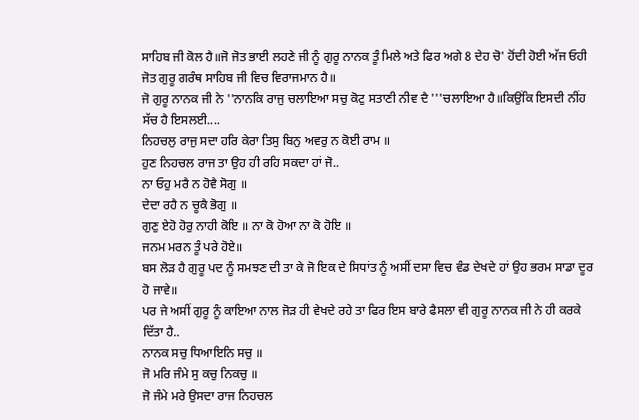ਸਾਹਿਬ ਜੀ ਕੋਲ ਹੈ॥ਜੋ ਜੋਤ ਭਾਈ ਲਹਣੇ ਜੀ ਨੂੰ ਗੁਰੂ ਨਾਨਕ ਤੂੰ ਮਿਲੇ ਅਤੇ ਫਿਰ ਅਗੇ 8 ਦੇਹ ਚੋ' ਹੋਂਦੀ ਹੋਈ ਅੱਜ ਓਹੀ ਜੋਤ ਗੁਰੂ ਗਰੰਥ ਸਾਹਿਬ ਜੀ ਵਿਚ ਵਿਰਾਜਮਾਨ ਹੈ॥
ਜੋ ਗੁਰੂ ਨਾਨਕ ਜੀ ਨੇ ''ਨਾਨਕਿ ਰਾਜੁ ਚਲਾਇਆ ਸਚੁ ਕੋਟੁ ਸਤਾਣੀ ਨੀਵ ਦੈ '''ਚਲਾਇਆ ਹੈ॥ਕਿਉਂਕਿ ਇਸਦੀ ਨੀਂਹ ਸੱਚ ਹੈ ਇਸਲਈ....
ਨਿਹਚਲੁ ਰਾਜੁ ਸਦਾ ਹਰਿ ਕੇਰਾ ਤਿਸੁ ਬਿਨੁ ਅਵਰੁ ਨ ਕੋਈ ਰਾਮ ॥
ਹੁਣ ਨਿਹਚਲ ਰਾਜ ਤਾ ਉਹ ਹੀ ਰਹਿ ਸਕਦਾ ਹਾਂ ਜੋ..
ਨਾ ਓਹੁ ਮਰੈ ਨ ਹੋਵੈ ਸੋਗੁ ॥
ਦੇਦਾ ਰਹੈ ਨ ਚੂਕੈ ਭੋਗੁ ॥
ਗੁਣੁ ਏਹੋ ਹੋਰੁ ਨਾਹੀ ਕੋਇ ॥ ਨਾ ਕੋ ਹੋਆ ਨਾ ਕੋ ਹੋਇ ॥
ਜਨਮ ਮਰਨ ਤੂੰ ਪਰੇ ਹੋਏ॥
ਬਸ ਲੋੜ ਹੈ ਗੁਰੂ ਪਦ ਨੂੰ ਸਮਝਣ ਦੀ ਤਾ ਕੇ ਜੋ ਇਕ ਦੇ ਸਿਧਾਂਤ ਨੂੰ ਅਸੀਂ ਦਸਾ ਵਿਚ ਵੰਡ ਦੇਖਦੇ ਹਾਂ ਉਹ ਭਰਮ ਸਾਡਾ ਦੂਰ ਹੋ ਜਾਵੇ॥
ਪਰ ਜੇ ਅਸੀਂ ਗੁਰੂ ਨੂੰ ਕਾਇਆ ਨਾਲ ਜੋੜ ਹੀ ਵੇਖਦੇ ਰਹੇ ਤਾ ਫਿਰ ਇਸ ਬਾਰੇ ਫੈਸਲਾ ਵੀ ਗੁਰੂ ਨਾਨਕ ਜੀ ਨੇ ਹੀ ਕਰਕੇ ਦਿੱਤਾ ਹੈ..
ਨਾਨਕ ਸਚੁ ਧਿਆਇਨਿ ਸਚੁ ॥
ਜੋ ਮਰਿ ਜੰਮੇ ਸੁ ਕਚੁ ਨਿਕਚੁ ॥
ਜੋ ਜੰਮੇ ਮਰੇ ਉਸਦਾ ਰਾਜ ਨਿਹਚਲ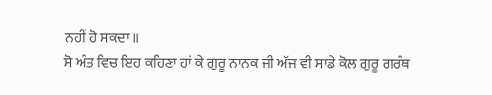ਨਹੀਂ ਹੋ ਸਕਦਾ॥
ਸੋ ਅੰਤ ਵਿਚ ਇਹ ਕਹਿਣਾ ਹਾਂ ਕੇ ਗੁਰੂ ਨਾਨਕ ਜੀ ਅੱਜ ਵੀ ਸਾਡੇ ਕੋਲ ਗੁਰੂ ਗਰੰਥ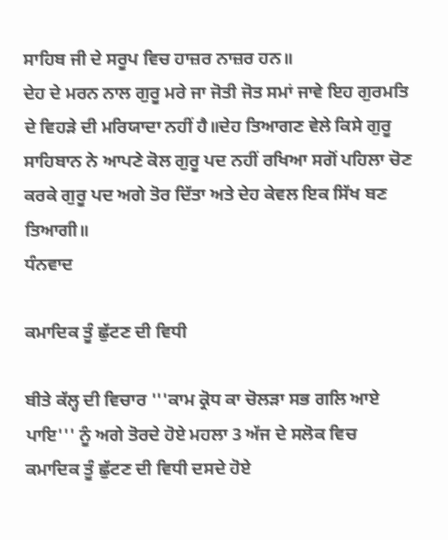ਸਾਹਿਬ ਜੀ ਦੇ ਸਰੂਪ ਵਿਚ ਹਾਜ਼ਰ ਨਾਜ਼ਰ ਹਨ॥
ਦੇਹ ਦੇ ਮਰਨ ਨਾਲ ਗੁਰੂ ਮਰੇ ਜਾ ਜੋਤੀ ਜੋਤ ਸਮਾਂ ਜਾਵੇ ਇਹ ਗੁਰਮਤਿ ਦੇ ਵਿਹੜੇ ਦੀ ਮਰਿਯਾਦਾ ਨਹੀਂ ਹੈ॥ਦੇਹ ਤਿਆਗਣ ਵੇਲੇ ਕਿਸੇ ਗੁਰੂ ਸਾਹਿਬਾਨ ਨੇ ਆਪਣੇ ਕੋਲ ਗੁਰੂ ਪਦ ਨਹੀਂ ਰਖਿਆ ਸਗੋਂ ਪਹਿਲਾ ਚੋਣ ਕਰਕੇ ਗੁਰੂ ਪਦ ਅਗੇ ਤੋਰ ਦਿੱਤਾ ਅਤੇ ਦੇਹ ਕੇਵਲ ਇਕ ਸਿੱਖ ਬਣ ਤਿਆਗੀ॥
ਧੰਨਵਾਦ

ਕਮਾਦਿਕ ਤੂੰ ਛੁੱਟਣ ਦੀ ਵਿਧੀ

ਬੀਤੇ ਕੱਲ੍ਹ ਦੀ ਵਿਚਾਰ '''ਕਾਮ ਕ੍ਰੋਧ ਕਾ ਚੋਲੜਾ ਸਭ ਗਲਿ ਆਏ ਪਾਇ''' ਨੂੰ ਅਗੇ ਤੋਰਦੇ ਹੋਏ ਮਹਲਾ 3 ਅੱਜ ਦੇ ਸਲੋਕ ਵਿਚ ਕਮਾਦਿਕ ਤੂੰ ਛੁੱਟਣ ਦੀ ਵਿਧੀ ਦਸਦੇ ਹੋਏ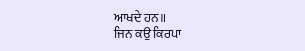ਆਖਦੇ ਹਨ॥
ਜਿਨ ਕਉ ਕਿਰਪਾ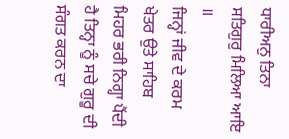ਧਾਰੀਅਨੁ ਤਿਨਾ ਸਤਿਗੁਰੁ ਮਿਲਿਆ ਆਇ ॥
ਜਿਨ੍ਹਾਂ ਜੀਵ ਦੇ ਕਰਮ ਖੇਤਰ ਉਤੇ ਸਾਹਿਬ ਮਿਹਰ ਭਰੀ ਨਿਗ੍ਹਾ ਪੈਂਦੀ ਹੈ ਤਿਨ੍ਹਾ ਨੂੰ ਸਚੇ ਗੁਰੂ ਦੀ ਸੰਗਤ ਕਰਨ ਦਾ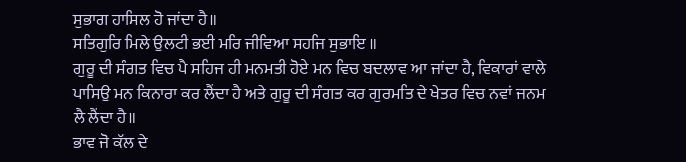ਸੁਭਾਗ ਹਾਸਿਲ ਹੋ ਜਾਂਦਾ ਹੈ॥
ਸਤਿਗੁਰਿ ਮਿਲੇ ਉਲਟੀ ਭਈ ਮਰਿ ਜੀਵਿਆ ਸਹਜਿ ਸੁਭਾਇ ॥
ਗੁਰੂ ਦੀ ਸੰਗਤ ਵਿਚ ਪੈ ਸਹਿਜ ਹੀ ਮਨਮਤੀ ਹੋਏ ਮਨ ਵਿਚ ਬਦਲਾਵ ਆ ਜਾਂਦਾ ਹੈ, ਵਿਕਾਰਾਂ ਵਾਲੇ ਪਾਸਿਉ ਮਨ ਕਿਨਾਰਾ ਕਰ ਲੈਂਦਾ ਹੈ ਅਤੇ ਗੁਰੂ ਦੀ ਸੰਗਤ ਕਰ ਗੁਰਮਤਿ ਦੇ ਖੇਤਰ ਵਿਚ ਨਵਾਂ ਜਨਮ ਲੈ ਲੈਂਦਾ ਹੈ॥
ਭਾਵ ਜੋ ਕੱਲ ਦੇ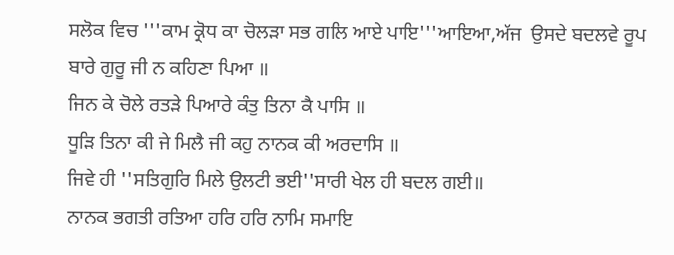ਸਲੋਕ ਵਿਚ '''ਕਾਮ ਕ੍ਰੋਧ ਕਾ ਚੋਲੜਾ ਸਭ ਗਲਿ ਆਏ ਪਾਇ'''ਆਇਆ,ਅੱਜ  ਉਸਦੇ ਬਦਲਵੇ ਰੂਪ ਬਾਰੇ ਗੁਰੂ ਜੀ ਨ ਕਹਿਣਾ ਪਿਆ ॥
ਜਿਨ ਕੇ ਚੋਲੇ ਰਤੜੇ ਪਿਆਰੇ ਕੰਤੁ ਤਿਨਾ ਕੈ ਪਾਸਿ ॥
ਧੂੜਿ ਤਿਨਾ ਕੀ ਜੇ ਮਿਲੈ ਜੀ ਕਹੁ ਨਾਨਕ ਕੀ ਅਰਦਾਸਿ ॥
ਜਿਵੇ ਹੀ ''ਸਤਿਗੁਰਿ ਮਿਲੇ ਉਲਟੀ ਭਈ''ਸਾਰੀ ਖੇਲ ਹੀ ਬਦਲ ਗਈ॥
ਨਾਨਕ ਭਗਤੀ ਰਤਿਆ ਹਰਿ ਹਰਿ ਨਾਮਿ ਸਮਾਇ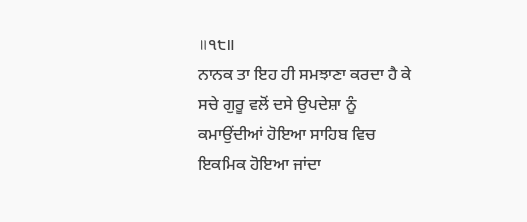॥੧੮॥
ਨਾਨਕ ਤਾ ਇਹ ਹੀ ਸਮਝਾਣਾ ਕਰਦਾ ਹੈ ਕੇ ਸਚੇ ਗੁਰੂ ਵਲੋਂ ਦਸੇ ਉਪਦੇਸ਼ਾ ਨੂੰ ਕਮਾਉਂਦੀਆਂ ਹੋਇਆ ਸਾਹਿਬ ਵਿਚ ਇਕਮਿਕ ਹੋਇਆ ਜਾਂਦਾ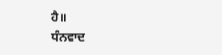ਹੈ॥
ਧੰਨਵਾਦ